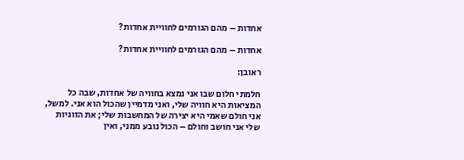אחדות – מהם הגורמים לחוויית אחדות?

אחדות – מהם הגורמים לחוויית אחדות?

ראובן:

חלמתי חלום שבו אני נמצא בחוויה של אחדות, שבה כל המציאות היא חוויה שלי, ואני מדמיין שהכול הוא אני. למשל, אני חולם שאמי היא יצירה של המחשבות שלי; את הזוגיות שלי אני חושב וחולם – הכול נובע ממני, ואין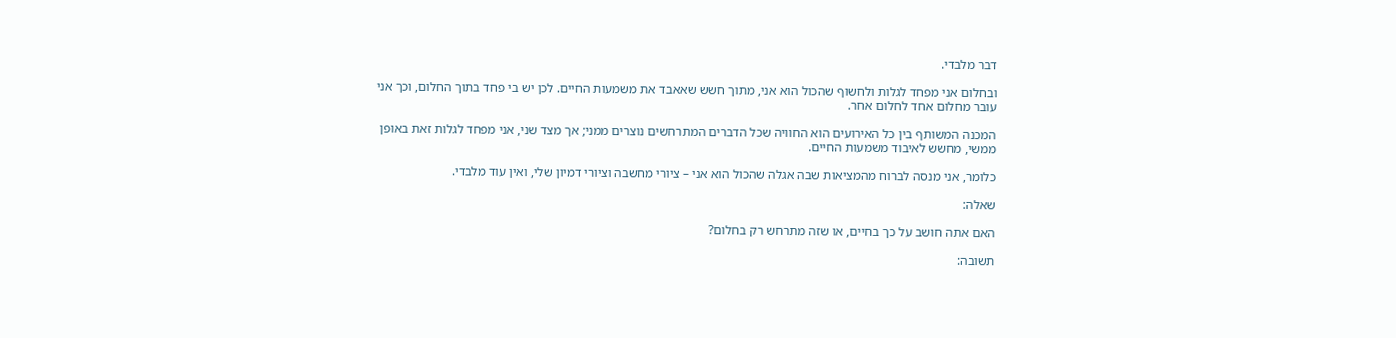דבר מלבדי.

ובחלום אני מפחד לגלות ולחשוף שהכול הוא אני, מתוך חשש שאאבד את משמעות החיים. לכן יש בי פחד בתוך החלום, וכך אני עובר מחלום אחד לחלום אחר.

המכנה המשותף בין כל האירועים הוא החוויה שכל הדברים המתרחשים נוצרים ממני; אך מצד שני, אני מפחד לגלות זאת באופן ממשי, מחשש לאיבוד משמעות החיים.

כלומר, אני מנסה לברוח מהמציאות שבה אגלה שהכול הוא אני – ציורי מחשבה וציורי דמיון שלי, ואין עוד מלבדי.

שאלה:

האם אתה חושב על כך בחיים, או שזה מתרחש רק בחלום?

תשובה: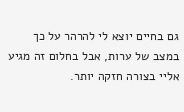גם בחיים יוצא לי להרהר על כך במצב של ערות, אבל בחלום זה מגיע אליי בצורה חזקה יותר.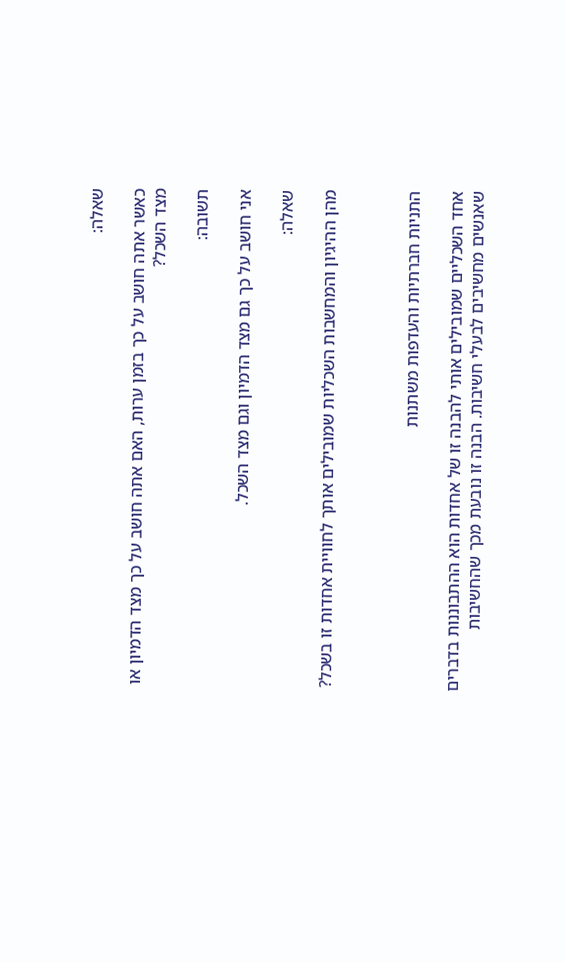שאלה:

כאשר אתה חושב על כך בזמן ערות, האם אתה חושב על כך מצד הדמיון או מצד השכל?

תשובה:

אני חושב על כך גם מצד הדמיון וגם מצד השכל.

שאלה:

מהן ההיגיון והמחשבות השכליות שמובילים אותך לחוויית אחדות זו בשכל?



התניות חברתיות והעדפות משתנות

אחד השכליים שמובילים אותי להבנה זו של אחדות הוא ההתבוננות בדברים שאנשים מחשיבים לבעלי חשיבות. הבנה זו נובעת מכך שהחשיבות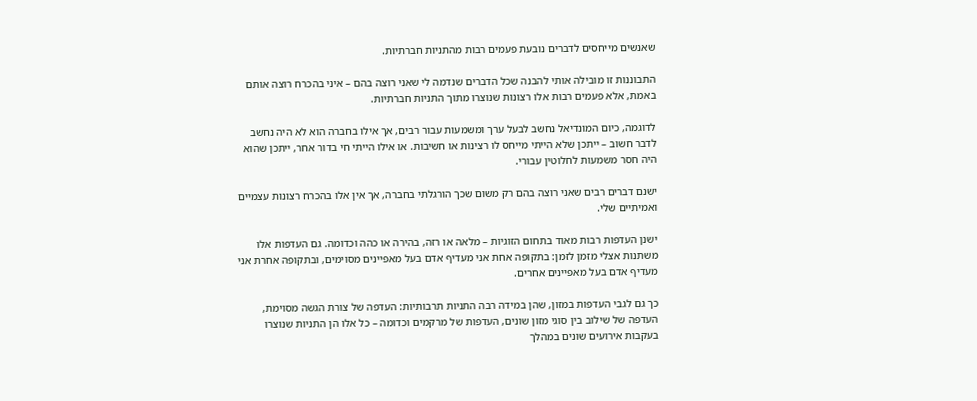שאנשים מייחסים לדברים נובעת פעמים רבות מהתניות חברתיות.

התבוננות זו מובילה אותי להבנה שכל הדברים שנדמה לי שאני רוצה בהם – איני בהכרח רוצה אותם באמת, אלא פעמים רבות אלו רצונות שנוצרו מתוך התניות חברתיות.

לדוגמה, כיום המונדיאל נחשב לבעל ערך ומשמעות עבור רבים, אך אילו בחברה הוא לא היה נחשב לדבר חשוב – ייתכן שלא הייתי מייחס לו רצינות או חשיבות. או אילו הייתי חי בדור אחר, ייתכן שהוא היה חסר משמעות לחלוטין עבורי.

ישנם דברים רבים שאני רוצה בהם רק משום שכך הורגלתי בחברה, אך אין אלו בהכרח רצונות עצמיים ואמיתיים שלי.

ישנן העדפות רבות מאוד בתחום הזוגיות – מלאה או רזה, בהירה או כהה וכדומה. גם העדפות אלו משתנות אצלי מזמן לזמן: בתקופה אחת אני מעדיף אדם בעל מאפיינים מסוימים, ובתקופה אחרת אני מעדיף אדם בעל מאפיינים אחרים.

כך גם לגבי העדפות במזון, שהן במידה רבה התניות תרבותיות: העדפה של צורת הגשה מסוימת, העדפה של שילוב בין סוגי מזון שונים, העדפות של מרקמים וכדומה – כל אלו הן התניות שנוצרו בעקבות אירועים שונים במהלך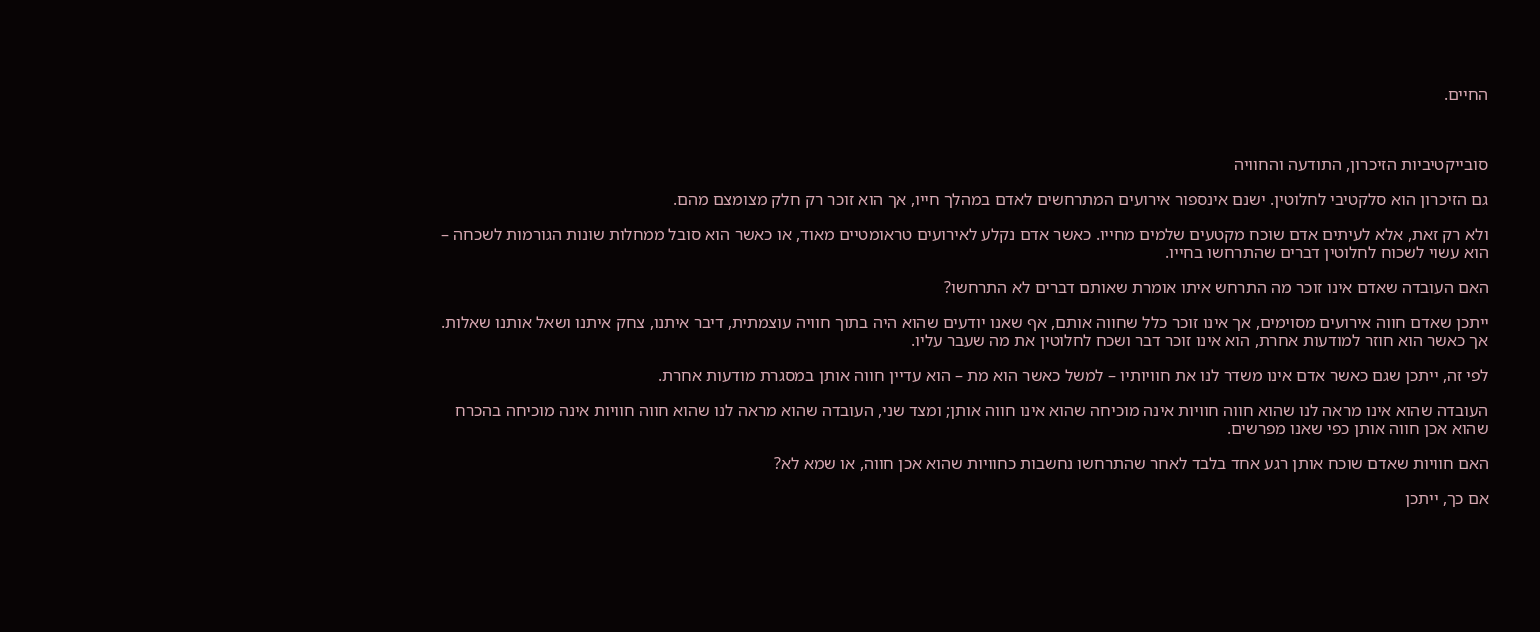החיים.



סובייקטיביות הזיכרון, התודעה והחוויה

גם הזיכרון הוא סלקטיבי לחלוטין. ישנם אינספור אירועים המתרחשים לאדם במהלך חייו, אך הוא זוכר רק חלק מצומצם מהם.

ולא רק זאת, אלא לעיתים אדם שוכח מקטעים שלמים מחייו. כאשר אדם נקלע לאירועים טראומטיים מאוד, או כאשר הוא סובל ממחלות שונות הגורמות לשכחה – הוא עשוי לשכוח לחלוטין דברים שהתרחשו בחייו.

האם העובדה שאדם אינו זוכר מה התרחש איתו אומרת שאותם דברים לא התרחשו?

ייתכן שאדם חווה אירועים מסוימים, אך אינו זוכר כלל שחווה אותם, אף שאנו יודעים שהוא היה בתוך חוויה עוצמתית, דיבר איתנו, צחק איתנו ושאל אותנו שאלות. אך כאשר הוא חוזר למודעות אחרת, הוא אינו זוכר דבר ושכח לחלוטין את מה שעבר עליו.

לפי זה, ייתכן שגם כאשר אדם אינו משדר לנו את חוויותיו – למשל כאשר הוא מת – הוא עדיין חווה אותן במסגרת מודעות אחרת.

העובדה שהוא אינו מראה לנו שהוא חווה חוויות אינה מוכיחה שהוא אינו חווה אותן; ומצד שני, העובדה שהוא מראה לנו שהוא חווה חוויות אינה מוכיחה בהכרח שהוא אכן חווה אותן כפי שאנו מפרשים.

האם חוויות שאדם שוכח אותן רגע אחד בלבד לאחר שהתרחשו נחשבות כחוויות שהוא אכן חווה, או שמא לא?

אם כך, ייתכן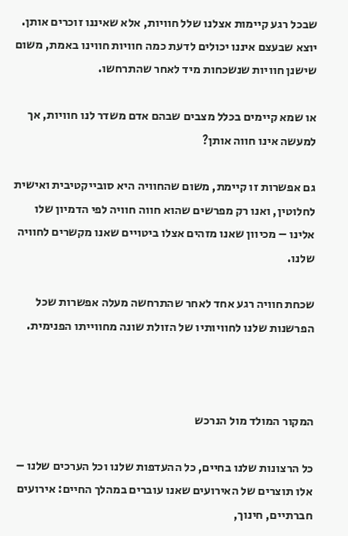שבכל רגע קיימות אצלנו שלל חוויות, אלא שאיננו זוכרים אותן. יוצא שבעצם איננו יכולים לדעת כמה חוויות חווינו באמת, משום שישנן חוויות שנשכחות מיד לאחר שהתרחשו.

או שמא קיימים בכלל מצבים שבהם אדם משדר לנו חוויות, אך למעשה אינו חווה אותן?

גם אפשרות זו קיימת, משום שהחוויה היא סובייקטיבית ואישית לחלוטין, ואנו רק מפרשים שהוא חווה חוויה לפי הדמיון שלו אלינו – מכיוון שאנו מזהים אצלו ביטויים שאנו מקשרים לחוויה שלנו.

שכחת חוויה רגע אחד לאחר שהתרחשה מעלה אפשרות שכל הפרשנות שלנו לחוויותיו של הזולת שונה מחווייתו הפנימית.



המקור המולד מול הנרכש

כל הרצונות שלנו בחיים, כל ההעדפות שלנו וכל הערכים שלנו – אלו תוצרים של האירועים שאנו עוברים במהלך החיים: אירועים חברתיים, חינוך,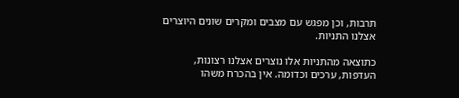תרבות, וכן מפגש עם מצבים ומקרים שונים היוצרים אצלנו התניות.

כתוצאה מהתניות אלו נוצרים אצלנו רצונות, העדפות, ערכים וכדומה. אין בהכרח משהו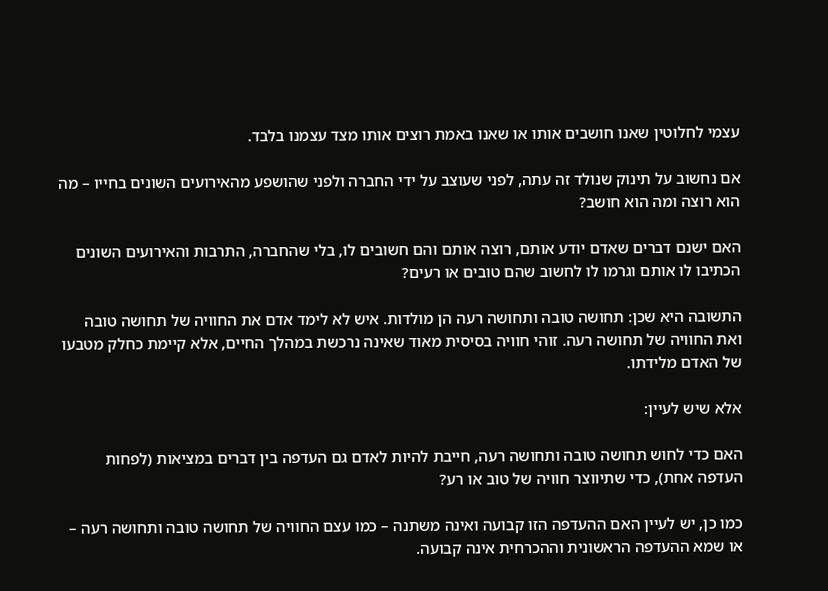עצמי לחלוטין שאנו חושבים אותו או שאנו באמת רוצים אותו מצד עצמנו בלבד.

אם נחשוב על תינוק שנולד זה עתה, לפני שעוצב על ידי החברה ולפני שהושפע מהאירועים השונים בחייו – מה הוא רוצה ומה הוא חושב?

האם ישנם דברים שאדם יודע אותם, רוצה אותם והם חשובים לו, בלי שהחברה, התרבות והאירועים השונים הכתיבו לו אותם וגרמו לו לחשוב שהם טובים או רעים?

התשובה היא שכן: תחושה טובה ותחושה רעה הן מולדות. איש לא לימד אדם את החוויה של תחושה טובה ואת החוויה של תחושה רעה. זוהי חוויה בסיסית מאוד שאינה נרכשת במהלך החיים, אלא קיימת כחלק מטבעו של האדם מלידתו.

אלא שיש לעיין:

האם כדי לחוש תחושה טובה ותחושה רעה, חייבת להיות לאדם גם העדפה בין דברים במציאות (לפחות העדפה אחת), כדי שתיווצר חוויה של טוב או רע?

כמו כן, יש לעיין האם ההעדפה הזו קבועה ואינה משתנה – כמו עצם החוויה של תחושה טובה ותחושה רעה – או שמא ההעדפה הראשונית וההכרחית אינה קבועה.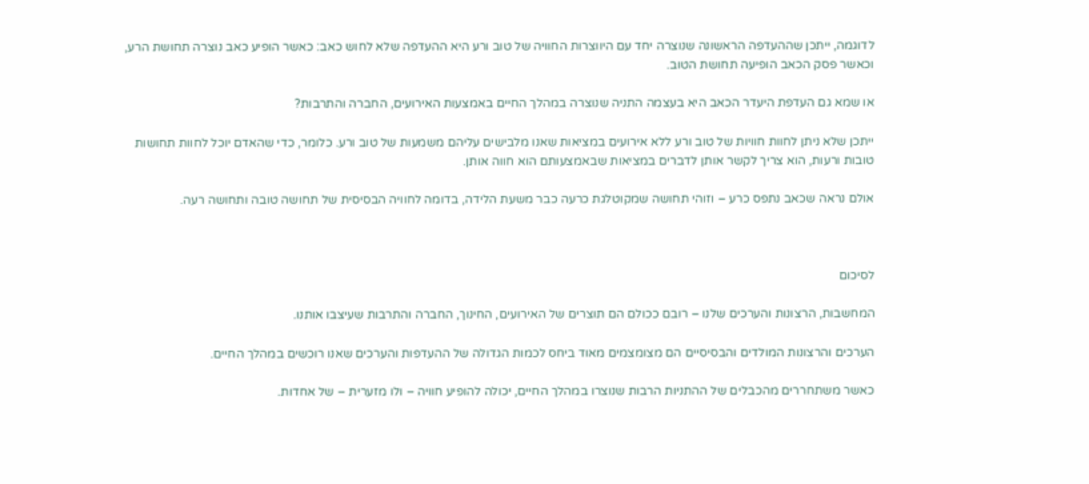לדוגמה, ייתכן שההעדפה הראשונה שנוצרה יחד עם היווצרות החוויה של טוב ורע היא ההעדפה שלא לחוש כאב: כאשר הופיע כאב נוצרה תחושת הרע, וכאשר פסק הכאב הופיעה תחושת הטוב.

או שמא גם העדפת היעדר הכאב היא בעצמה התניה שנוצרה במהלך החיים באמצעות האירועים, החברה והתרבות?

ייתכן שלא ניתן לחוות חוויות של טוב ורע ללא אירועים במציאות שאנו מלבישים עליהם משמעות של טוב ורע. כלומר, כדי שהאדם יוכל לחוות תחושות טובות ורעות, הוא צריך לקשר אותן לדברים במציאות שבאמצעותם הוא חווה אותן.

אולם נראה שכאב נתפס כרע – וזוהי תחושה שמקוטלגת כרעה כבר משעת הלידה, בדומה לחוויה הבסיסית של תחושה טובה ותחושה רעה.



לסיכום

המחשבות, הרצונות והערכים שלנו – רובם ככולם הם תוצרים של האירועים, החינוך, החברה והתרבות שעיצבו אותנו.

הערכים והרצונות המולדים והבסיסיים הם מצומצמים מאוד ביחס לכמות הגדולה של ההעדפות והערכים שאנו רוכשים במהלך החיים.

כאשר משתחררים מהכבלים של ההתניות הרבות שנוצרו במהלך החיים, יכולה להופיע חוויה – ולו מזערית – של אחדות.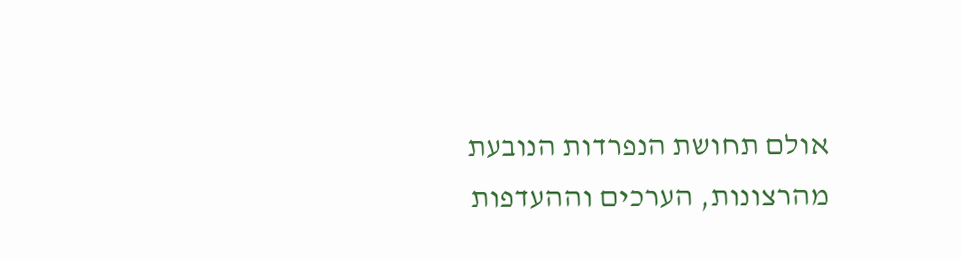אולם תחושת הנפרדות הנובעת מהרצונות, הערכים וההעדפות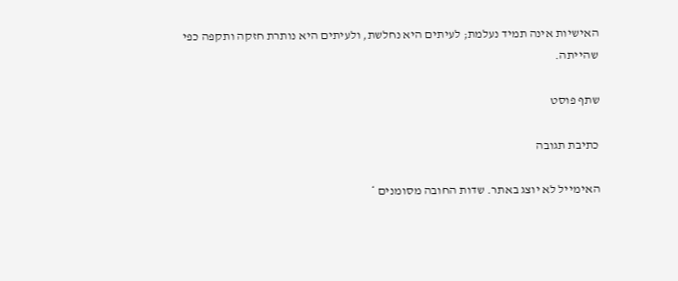האישיות אינה תמיד נעלמת; לעיתים היא נחלשת, ולעיתים היא נותרת חזקה ותקפה כפי שהייתה.

שתף פוסט

כתיבת תגובה

האימייל לא יוצג באתר. שדות החובה מסומנים *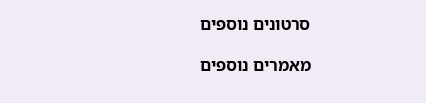סרטונים נוספים

מאמרים נוספים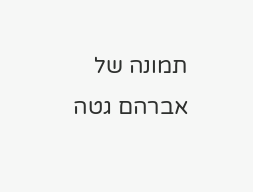תמונה של אברהם גטה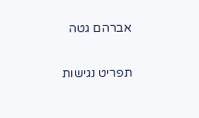אברהם גטה

תפריט נגישות